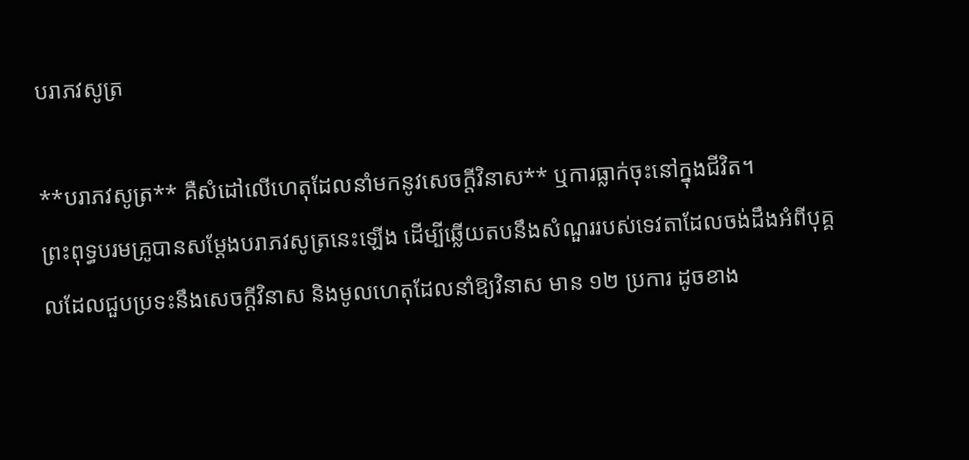បរាភវសូត្រ

**បរាភវសូត្រ** គឺសំដៅលើហេតុដែលនាំមកនូវសេចក្តីវិនាស** ឬការធ្លាក់ចុះនៅក្នុងជីវិត។
ព្រះពុទ្ធបរមគ្រូបានសម្តែងបរាភវសូត្រនេះឡើង ដើម្បីឆ្លើយតបនឹងសំណួររបស់ទេវតាដែលចង់ដឹងអំពីបុគ្គលដែលជួបប្រទះនឹងសេចក្តីវិនាស និងមូលហេតុដែលនាំឱ្យវិនាស មាន ១២ ប្រការ ដូចខាង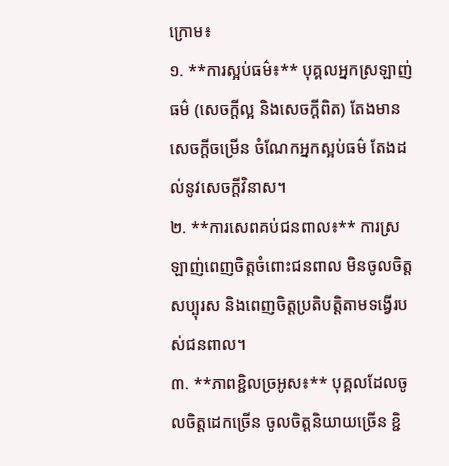ក្រោម៖
១. **ការស្អប់ធម៌៖** បុគ្គលអ្នកស្រឡាញ់ធម៌ (សេចក្តីល្អ និងសេចក្តីពិត) តែងមានសេចក្តីចម្រើន ចំណែកអ្នកស្អប់ធម៌ តែងដល់នូវសេចក្តីវិនាស។
២. **ការសេពគប់ជនពាល៖** ការស្រឡាញ់ពេញចិត្តចំពោះជនពាល មិនចូលចិត្តសប្បុរស និងពេញចិត្តប្រតិបត្តិតាមទង្វើរបស់ជនពាល។
៣. **ភាពខ្ជិលច្រអូស៖** បុគ្គលដែលចូលចិត្តដេកច្រើន ចូលចិត្តនិយាយច្រើន ខ្ជិ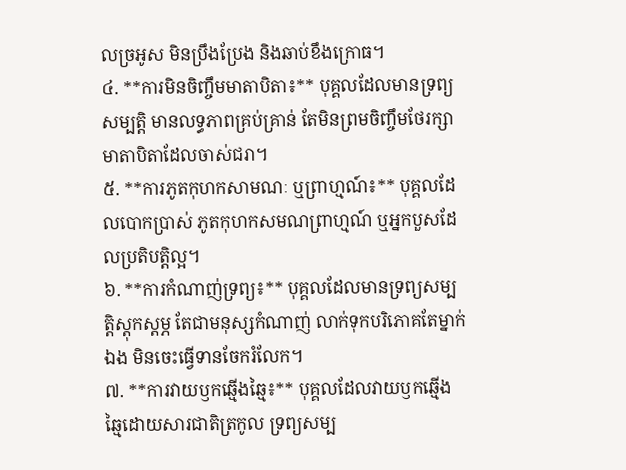លច្រអូស មិនប្រឹងប្រែង និងឆាប់ខឹងក្រោធ។
៤. **ការមិនចិញ្ចឹមមាតាបិតា៖** បុគ្គលដែលមានទ្រព្យសម្បត្តិ មានលទ្ធភាពគ្រប់គ្រាន់ តែមិនព្រមចិញ្ចឹមថែរក្សាមាតាបិតាដែលចាស់ជរា។
៥. **ការភូតកុហកសាមណៈ ឬព្រាហ្មណ៍៖** បុគ្គលដែលបោកប្រាស់ ភូតកុហកសមណព្រាហ្មណ៍ ឬអ្នកបួសដែលប្រតិបត្តិល្អ។
៦. **ការកំណាញ់ទ្រព្យ៖** បុគ្គលដែលមានទ្រព្យសម្បត្តិស្តុកស្តម្ភ តែជាមនុស្សកំណាញ់ លាក់ទុកបរិភោគតែម្នាក់ឯង មិនចេះធ្វើទានចែករំលែក។
៧. **ការវាយឫកឆ្មើងឆ្មៃ៖** បុគ្គលដែលវាយឫកឆ្មើងឆ្មៃដោយសារជាតិត្រកូល ទ្រព្យសម្ប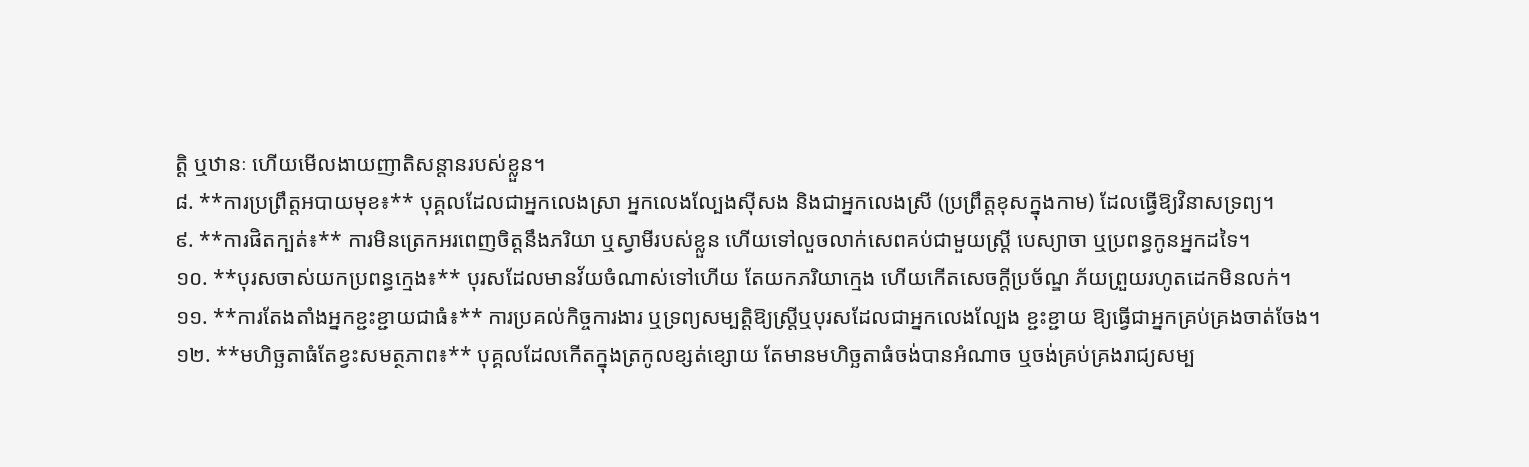ត្តិ ឬឋានៈ ហើយមើលងាយញាតិសន្តានរបស់ខ្លួន។
៨. **ការប្រព្រឹត្តអបាយមុខ៖** បុគ្គលដែលជាអ្នកលេងស្រា អ្នកលេងល្បែងស៊ីសង និងជាអ្នកលេងស្រី (ប្រព្រឹត្តខុសក្នុងកាម) ដែលធ្វើឱ្យវិនាសទ្រព្យ។
៩. **ការផិតក្បត់៖** ការមិនត្រេកអរពេញចិត្តនឹងភរិយា ឬស្វាមីរបស់ខ្លួន ហើយទៅលួចលាក់សេពគប់ជាមួយស្ត្រី បេស្យាចា ឬប្រពន្ធកូនអ្នកដទៃ។
១០. **បុរសចាស់យកប្រពន្ធក្មេង៖** បុរសដែលមានវ័យចំណាស់ទៅហើយ តែយកភរិយាក្មេង ហើយកើតសេចក្តីប្រច័ណ្ឌ ភ័យព្រួយរហូតដេកមិនលក់។
១១. **ការតែងតាំងអ្នកខ្ជះខ្ជាយជាធំ៖** ការប្រគល់កិច្ចការងារ ឬទ្រព្យសម្បត្តិឱ្យស្ត្រីឬបុរសដែលជាអ្នកលេងល្បែង ខ្ជះខ្ជាយ ឱ្យធ្វើជាអ្នកគ្រប់គ្រងចាត់ចែង។
១២. **មហិច្ឆតាធំតែខ្វះសមត្ថភាព៖** បុគ្គលដែលកើតក្នុងត្រកូលខ្សត់ខ្សោយ តែមានមហិច្ឆតាធំចង់បានអំណាច ឬចង់គ្រប់គ្រងរាជ្យសម្ប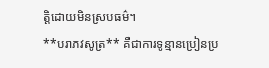ត្តិដោយមិនស្របធម៌។
**បរាភវសូត្រ** គឺជាការទូន្មានប្រៀនប្រ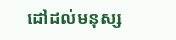ដៅដល់មនុស្ស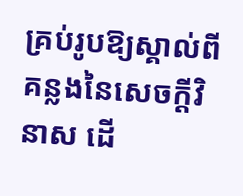គ្រប់រូបឱ្យស្គាល់ពីគន្លងនៃសេចក្តីវិនាស ដើ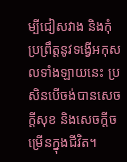ម្បីជៀសវាង និងកុំប្រព្រឹត្តនូវទង្វើអកុសលទាំងឡាយនេះ ប្រសិនបើចង់បានសេចក្តីសុខ និងសេចក្តីចម្រើនក្នុងជីវិត។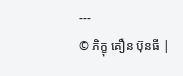---
© ភិក្ខុ គឿន ប៊ុនធី |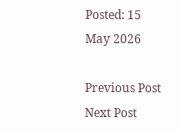Posted: 15 May 2026

Previous Post Next Post